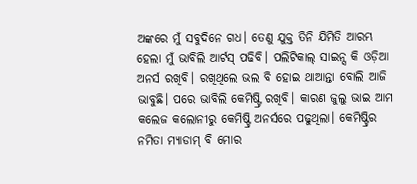ଅଙ୍କରେ ମୁଁ ସବୁଦିନେ ଗଧ। ତେଣୁ ଯୁକ୍ତ ତିନି ଯିମିତି ଆରମ୍ଭ ହେଲା ମୁଁ ଭାବିଲି ଆର୍ଟସ୍ ପଢିବି। ପଲିଟିକାଲ୍ ସାଇନ୍ସ କି ଓଡ଼ିଆ ଅନର୍ସ ରଖିବି। ରଖିଥିଲେ ଭଲ ବି ହୋଇ ଥାଆନ୍ତା ବୋଲି ଆଜି ଭାବୁଛି। ପରେ ଭାବିଲି କେମିଷ୍ଟ୍ରି ରଖିବି। କାରଣ ଜୁଲୁ ଭାଇ ଆମ କଲେଜ କଲୋନୀରୁ କେମିଷ୍ଟ୍ରି ଅନର୍ସରେ ପଢୁଥିଲା। କେମିଷ୍ଟ୍ରିର ନମିତା ମ୍ୟାଡାମ୍ ବି ମୋର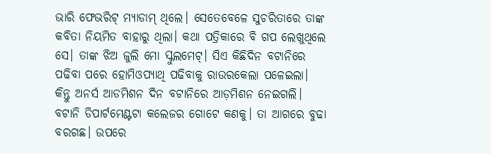ଭାରି ଫେଭରିଟ୍ ମ୍ୟାଡାମ୍ ଥିଲେ। ସେତେବେଳେ ସୁଚରିତାରେ ତାଙ୍କ କବିତା ନିୟମିତ ବାହାରୁ ଥିଲା। କଥା ପତ୍ରିକାରେ ବି ଗପ ଲେଖୁଥିଲେ ସେ। ତାଙ୍କ ଝିଅ ଜୁଲି ମୋ ସ୍କୁଲମେଟ୍। ସିଏ କିଛିଦିନ ବଟାନିରେ ପଢିବା ପରେ ହୋମିଓପ୍ୟାଥି ପଢିବାକୁ ରାଉରକେଲା ପଳେଇଲା।
କିନ୍ତୁ ଅନର୍ସ ଆଡମିଶନ ଦିନ ବଟାନିରେ ଆଡ଼ମିଶନ ନେଇଗଲି। ବଟାନି ଡିପାର୍ଟମେଣ୍ଟଟା କଲେଜର ଗୋଟେ କଣକୁ। ତା ଆଗରେ ବୁଢା ବରଗଛ। ଉପରେ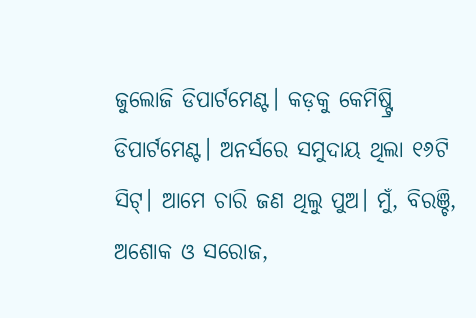ଜୁଲୋଜି ଡିପାର୍ଟମେଣ୍ଟ। କଡ଼କୁ କେମିଷ୍ଟ୍ରି ଡିପାର୍ଟମେଣ୍ଟ। ଅନର୍ସରେ ସମୁଦାୟ ଥିଲା ୧୬ଟି ସିଟ୍। ଆମେ ଚାରି ଜଣ ଥିଲୁ ପୁଅ। ମୁଁ, ବିରଞ୍ଚି, ଅଶୋକ ଓ ସରୋଜ,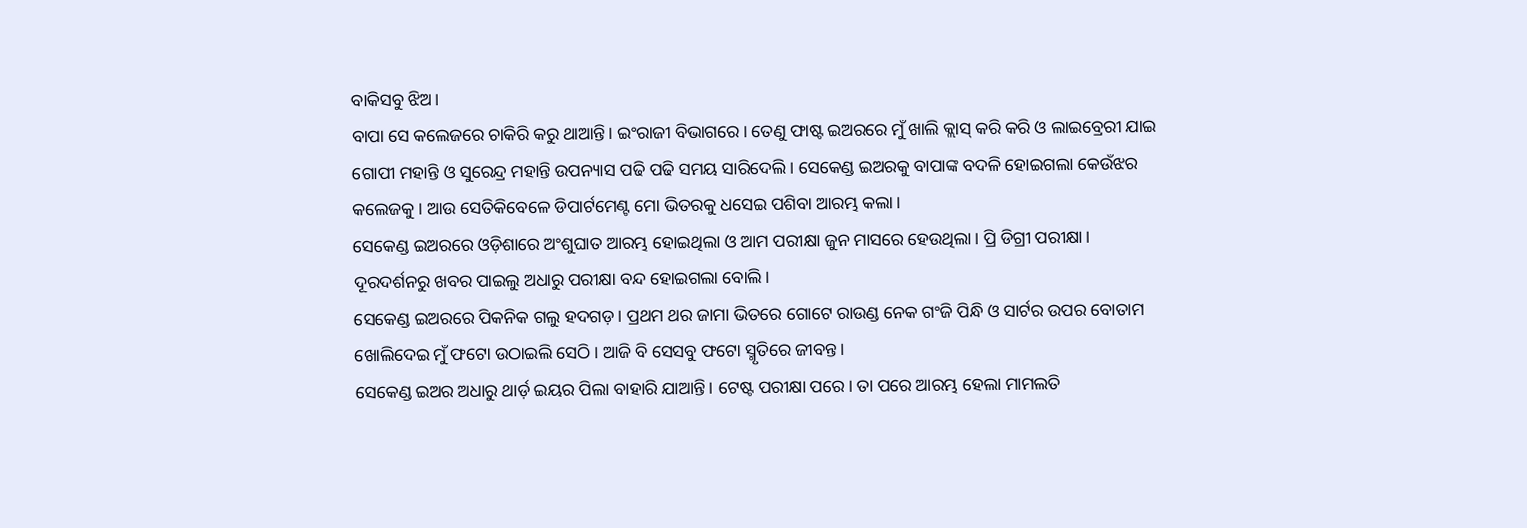ବାକିସବୁ ଝିଅ।
ବାପା ସେ କଲେଜରେ ଚାକିରି କରୁ ଥାଆନ୍ତି। ଇଂରାଜୀ ବିଭାଗରେ। ତେଣୁ ଫାଷ୍ଟ ଇଅରରେ ମୁଁ ଖାଲି କ୍ଲାସ୍ କରି କରି ଓ ଲାଇବ୍ରେରୀ ଯାଇ ଗୋପୀ ମହାନ୍ତି ଓ ସୁରେନ୍ଦ୍ର ମହାନ୍ତି ଉପନ୍ୟାସ ପଢି ପଢି ସମୟ ସାରିଦେଲି। ସେକେଣ୍ଡ ଇଅରକୁ ବାପାଙ୍କ ବଦଳି ହୋଇଗଲା କେଉଁଝର କଲେଜକୁ। ଆଉ ସେତିକିବେଳେ ଡିପାର୍ଟମେଣ୍ଟ ମୋ ଭିତରକୁ ଧସେଇ ପଶିବା ଆରମ୍ଭ କଲା।
ସେକେଣ୍ଡ ଇଅରରେ ଓଡ଼ିଶାରେ ଅଂଶୁଘାତ ଆରମ୍ଭ ହୋଇଥିଲା ଓ ଆମ ପରୀକ୍ଷା ଜୁନ ମାସରେ ହେଉଥିଲା। ପ୍ରି ଡିଗ୍ରୀ ପରୀକ୍ଷା। ଦୂରଦର୍ଶନରୁ ଖବର ପାଇଲୁ ଅଧାରୁ ପରୀକ୍ଷା ବନ୍ଦ ହୋଇଗଲା ବୋଲି।
ସେକେଣ୍ଡ ଇଅରରେ ପିକନିକ ଗଲୁ ହଦଗଡ଼। ପ୍ରଥମ ଥର ଜାମା ଭିତରେ ଗୋଟେ ରାଉଣ୍ଡ ନେକ ଗଂଜି ପିନ୍ଧି ଓ ସାର୍ଟର ଉପର ବୋତାମ ଖୋଲିଦେଇ ମୁଁ ଫଟୋ ଉଠାଇଲି ସେଠି। ଆଜି ବି ସେସବୁ ଫଟୋ ସ୍ମୃତିରେ ଜୀବନ୍ତ।
ସେକେଣ୍ଡ ଇଅର ଅଧାରୁ ଥାର୍ଡ଼ ଇୟର ପିଲା ବାହାରି ଯାଆନ୍ତି। ଟେଷ୍ଟ ପରୀକ୍ଷା ପରେ। ତା ପରେ ଆରମ୍ଭ ହେଲା ମାମଲତି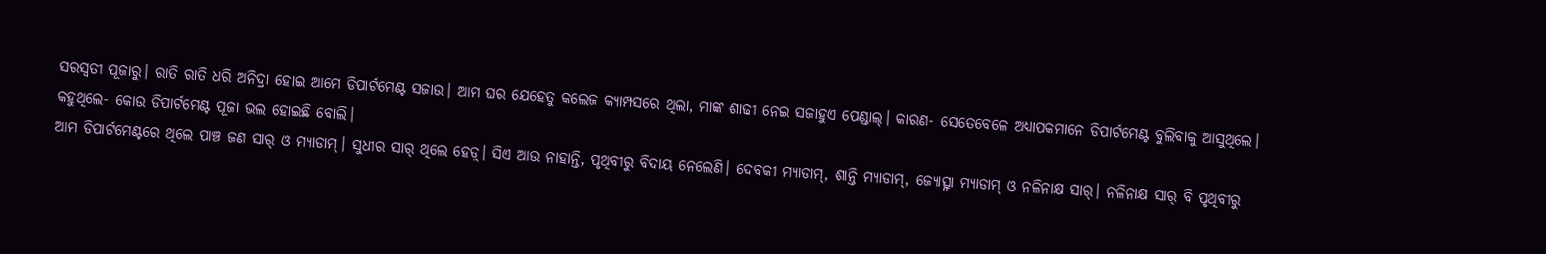ସରସ୍ବତୀ ପୂଜାରୁ। ରାତି ରାତି ଧରି ଅନିଦ୍ରା ହୋଇ ଆମେ ଡିପାର୍ଟମେଣ୍ଟ ସଜାଉ। ଆମ ଘର ଯେହେତୁ କଲେଜ କ୍ୟାମ୍ପସରେ ଥିଲା, ମାଙ୍କ ଶାଢୀ ନେଇ ସଜାହୁଏ ପେଣ୍ଡାଲ୍। କାରଣ- ସେତେବେଳେ ଅଧ୍ୟାପକମାନେ ଡିପାର୍ଟମେଣ୍ଟ ବୁଲିବାକୁ ଆସୁଥିଲେ। କହୁଥିଲେ- କୋଉ ଡିପାର୍ଟମେଣ୍ଟ ପୂଜା ଭଲ ହୋଇଛି ବୋଲି।
ଆମ ଡିପାର୍ଟମେଣ୍ଟରେ ଥିଲେ ପାଞ୍ଚ ଜଣ ସାର୍ ଓ ମ୍ୟାଡାମ୍। ସୁଧୀର ସାର୍ ଥିଲେ ହେଡ଼୍। ସିଏ ଆଉ ନାହାନ୍ତି, ପୃଥିବୀରୁ ବିଦାୟ ନେଲେଣି। ଦେବକୀ ମ୍ୟାଡାମ୍, ଶାନ୍ତି ମ୍ୟାଡାମ୍, ଜ୍ଯୋତ୍ସ୍ନା ମ୍ୟାଡାମ୍ ଓ ନଳିନାକ୍ଷ ସାର୍। ନଳିନାକ୍ଷ ସାର୍ ବି ପୃଥିବୀରୁ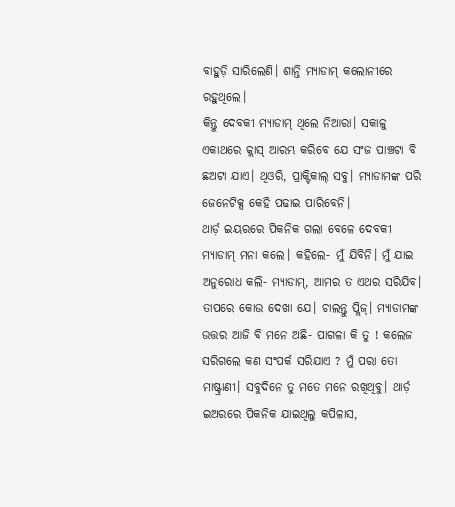ବାହୁଡ଼ି ସାରିଲେଣି। ଶାନ୍ତି ମ୍ୟାଡାମ୍ କଲୋନୀରେ ରହୁଥିଲେ।
କିନ୍ତୁ ଦେବକୀ ମ୍ୟାଡାମ୍ ଥିଲେ ନିଆରା। ସକାଳୁ ଏକାଥରେ କ୍ଲାସ୍ ଆରମ୍ଭ କରିବେ ଯେ ସଂଜ ପାଞ୍ଚଟା ବି ଛଅଟା ଯାଏ। ଥିଓରି, ପ୍ରାକ୍ଟିକାଲ୍ ସବୁ। ମ୍ୟାଡାମଙ୍କ ପରି ଜେନେଟିକ୍ସ କେହି ପଢାଇ ପାରିବେନି।
ଥାର୍ଡ଼ ଇୟରରେ ପିକନିକ ଗଲା ବେଳେ ଦେବକୀ ମ୍ୟାଡାମ୍ ମନା କଲେ। କହିଲେ- ମୁଁ ଯିବିନି। ମୁଁ ଯାଇ ଅନୁରୋଧ କଲି- ମ୍ୟାଡାମ୍, ଆମର ତ ଏଥର ସରିଯିବ। ତାପରେ କୋଉ ଦେଖା ଯେ। ଚାଲନ୍ତୁ ପ୍ଲିଜ୍। ମ୍ୟାଡାମଙ୍କ ଉତ୍ତର ଆଜି ବି ମନେ ଅଛି- ପାଗଳା କି ତୁ ! କଲେଜ ସରିଗଲେ କଣ ସଂପର୍କ ସରିଯାଏ ? ମୁଁ ପରା ତୋ ମାଷ୍ଟ୍ରାଣୀ। ସବୁଦିନେ ତୁ ମତେ ମନେ ରଖିଥିବୁ। ଥାର୍ଡ଼ ଇଅରରେ ପିକନିକ ଯାଇଥିଲୁ କପିଳାସ,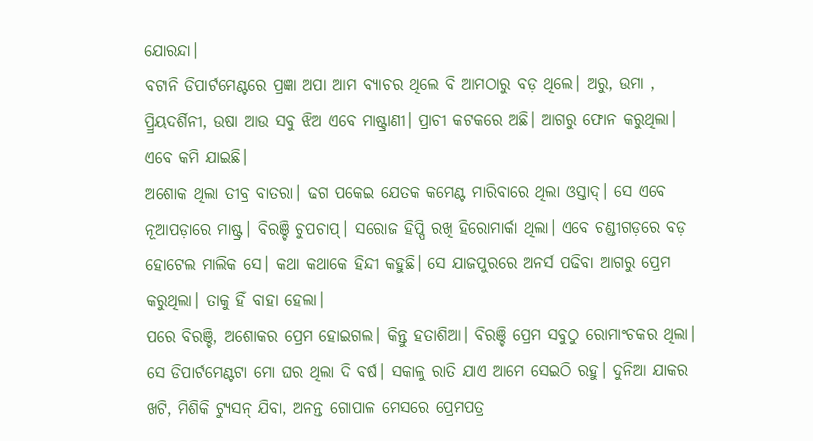ଯୋରନ୍ଦା।
ବଟାନି ଡିପାର୍ଟମେଣ୍ଟରେ ପ୍ରଜ୍ଞା ଅପା ଆମ ବ୍ୟାଚର ଥିଲେ ବି ଆମଠାରୁ ବଡ଼ ଥିଲେ। ଅରୁ, ଉମା , ପ୍ର୍ରିୟଦର୍ଶିନୀ, ଉଷା ଆଉ ସବୁ ଝିଅ ଏବେ ମାଷ୍ଟ୍ରାଣୀ। ପ୍ରାଚୀ କଟକରେ ଅଛି। ଆଗରୁ ଫୋନ କରୁଥିଲା। ଏବେ କମି ଯାଇଛି।
ଅଶୋକ ଥିଲା ତୀବ୍ର ବାତରା। ଢଗ ପକେଇ ଯେତକ କମେଣ୍ଟ ମାରିବାରେ ଥିଲା ଓସ୍ତାଦ୍। ସେ ଏବେ ନୂଆପଡ଼ାରେ ମାଷ୍ଟ୍ର। ବିରଞ୍ଚି ଚୁପଚାପ୍। ସରୋଜ ହିପ୍ପି ରଖି ହିରୋମାର୍କା ଥିଲା। ଏବେ ଚଣ୍ଡୀଗଡ଼ରେ ବଡ଼ ହୋଟେଲ ମାଲିକ ସେ। କଥା କଥାକେ ହିନ୍ଦୀ କହୁଛି। ସେ ଯାଜପୁରରେ ଅନର୍ସ ପଢିବା ଆଗରୁ ପ୍ରେମ କରୁଥିଲା। ତାକୁ ହିଁ ବାହା ହେଲା।
ପରେ ବିରଞ୍ଚି, ଅଶୋକର ପ୍ରେମ ହୋଇଗଲ। କିନ୍ତୁ ହତାଶିଆ। ବିରଞ୍ଚି ପ୍ରେମ ସବୁଠୁ ରୋମାଂଚକର ଥିଲା।
ସେ ଡିପାର୍ଟମେଣ୍ଟଟା ମୋ ଘର ଥିଲା ଦି ବର୍ଷ। ସକାଳୁ ରାତି ଯାଏ ଆମେ ସେଇଠି ରହୁ। ଦୁନିଆ ଯାକର ଖଟି, ମିଶିକି ଟ୍ୟୁସନ୍ ଯିବା, ଅନନ୍ତ ଗୋପାଳ ମେସରେ ପ୍ରେମପତ୍ର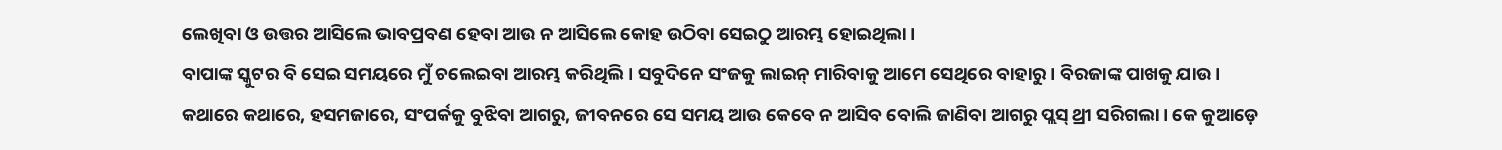ଲେଖିବା ଓ ଉତ୍ତର ଆସିଲେ ଭାବପ୍ରବଣ ହେବା ଆଉ ନ ଆସିଲେ କୋହ ଉଠିବା ସେଇଠୁ ଆରମ୍ଭ ହୋଇଥିଲା।
ବାପାଙ୍କ ସ୍କୁଟର ବି ସେଇ ସମୟରେ ମୁଁ ଚଲେଇବା ଆରମ୍ଭ କରିଥିଲି। ସବୁଦିନେ ସଂଜକୁ ଲାଇନ୍ ମାରିବାକୁ ଆମେ ସେଥିରେ ବାହାରୁ। ବିରଜାଙ୍କ ପାଖକୁ ଯାଉ।
କଥାରେ କଥାରେ, ହସମଜାରେ, ସଂପର୍କକୁ ବୁଝିବା ଆଗରୁ, ଜୀବନରେ ସେ ସମୟ ଆଉ କେବେ ନ ଆସିବ ବୋଲି ଜାଣିବା ଆଗରୁ ପ୍ଲସ୍ ଥ୍ରୀ ସରିଗଲା। କେ କୁଆଡ଼େ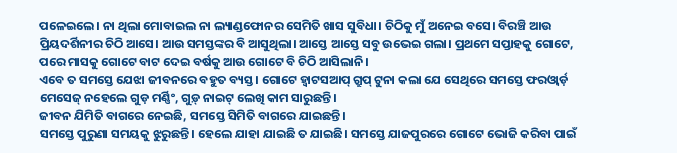ପଳେଇଲେ। ନା ଥିଲା ମୋବାଇଲ ନା ଲ୍ୟାଣ୍ଡଫୋନର ସେମିତି ଖାସ ସୁବିଧା। ଚିଠିକୁ ମୁଁ ଅନେଇ ବସେ। ବିରଞ୍ଚି ଆଉ ପ୍ରିୟଦର୍ଶିନୀର ଚିଠି ଆସେ। ଆଉ ସମସ୍ତଙ୍କର ବି ଆସୁଥିଲା। ଆସ୍ତେ ଆସ୍ତେ ସବୁ ଉଭେଇ ଗଲା। ପ୍ରଥମେ ସପ୍ତାହକୁ ଗୋଟେ, ପରେ ମାସକୁ ଗୋଟେ ବାଟ ଦେଇ ବର୍ଷକୁ ଆଉ ଗୋଟେ ବି ଚିଠି ଆସିଲାନି।
ଏବେ ତ ସମସ୍ତେ ଯେଝା ଜୀବନରେ ବହୁତ ବ୍ୟସ୍ତ। ଗୋଟେ ହ୍ବାଟସଆପ୍ ଗ୍ରୁପ୍ ଟୁନା କଲା ଯେ ସେଥିରେ ସମସ୍ତେ ଫରଓ୍ବାର୍ଡ଼ ମେସେଜ୍ ନହେଲେ ଗୁଡ଼ ମର୍ଣ୍ଣିଂ, ଗୁଡ଼୍ ନାଇଟ୍ ଲେଖି କାମ ସାରୁଛନ୍ତି।
ଜୀବନ ଯିମିତି ବାଗରେ ନେଇଛି, ସମସ୍ତେ ସିମିତି ବାଗରେ ଯାଇଛନ୍ତି।
ସମସ୍ତେ ପୁରୁଣା ସମୟକୁ ଝୁରୁଛନ୍ତି। ହେଲେ ଯାହା ଯାଇଛି ତ ଯାଇଛି। ସମସ୍ତେ ଯାଜପୁରରେ ଗୋଟେ ଭୋଜି କରିବା ପାଇଁ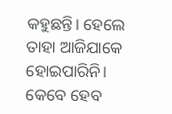କହୁଛନ୍ତି। ହେଲେ ତାହା ଆଜିଯାକେ ହୋଇପାରିନି।
କେବେ ହେବ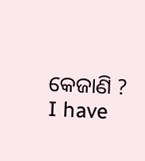କେଜାଣି ?
I have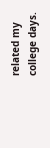related my college days.